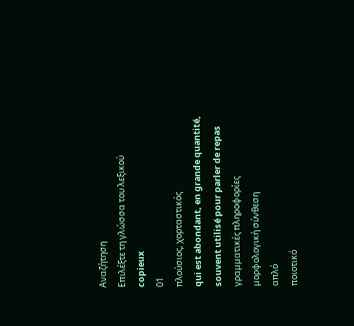Αναζήτηση
Επιλέξτε τη γλώσσα του λεξικού
copieux
01
πλούσιος, χορταστικός
qui est abondant, en grande quantité, souvent utilisé pour parler de repas
γραμματικές πληροφορίες
μορφολογική σύνθεση
απλό
ποιοτικό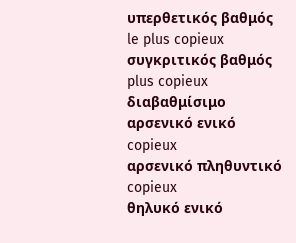υπερθετικός βαθμός
le plus copieux
συγκριτικός βαθμός
plus copieux
διαβαθμίσιμο
αρσενικό ενικό
copieux
αρσενικό πληθυντικό
copieux
θηλυκό ενικό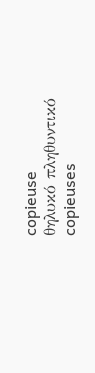copieuse
θηλυκό πληθυντικό
copieuses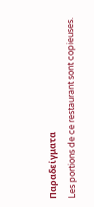Παραδείγματα
Les portions de ce restaurant sont copieuses.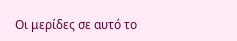Οι μερίδες σε αυτό το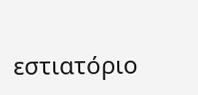εστιατόριο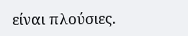είναι πλούσιες.